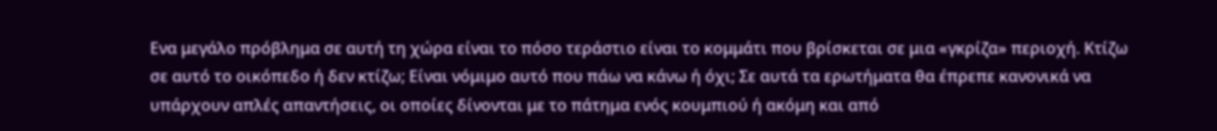Ενα μεγάλο πρόβλημα σε αυτή τη χώρα είναι το πόσο τεράστιο είναι το κομμάτι που βρίσκεται σε μια «γκρίζα» περιοχή. Κτίζω σε αυτό το οικόπεδο ή δεν κτίζω; Είναι νόμιμο αυτό που πάω να κάνω ή όχι; Σε αυτά τα ερωτήματα θα έπρεπε κανονικά να υπάρχουν απλές απαντήσεις, οι οποίες δίνονται με το πάτημα ενός κουμπιού ή ακόμη και από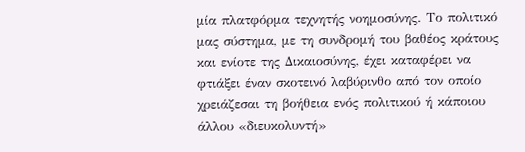μία πλατφόρμα τεχνητής νοημοσύνης. Το πολιτικό μας σύστημα, με τη συνδρομή του βαθέος κράτους και ενίοτε της Δικαιοσύνης, έχει καταφέρει να φτιάξει έναν σκοτεινό λαβύρινθο από τον οποίο χρειάζεσαι τη βοήθεια ενός πολιτικού ή κάποιου άλλου «διευκολυντή»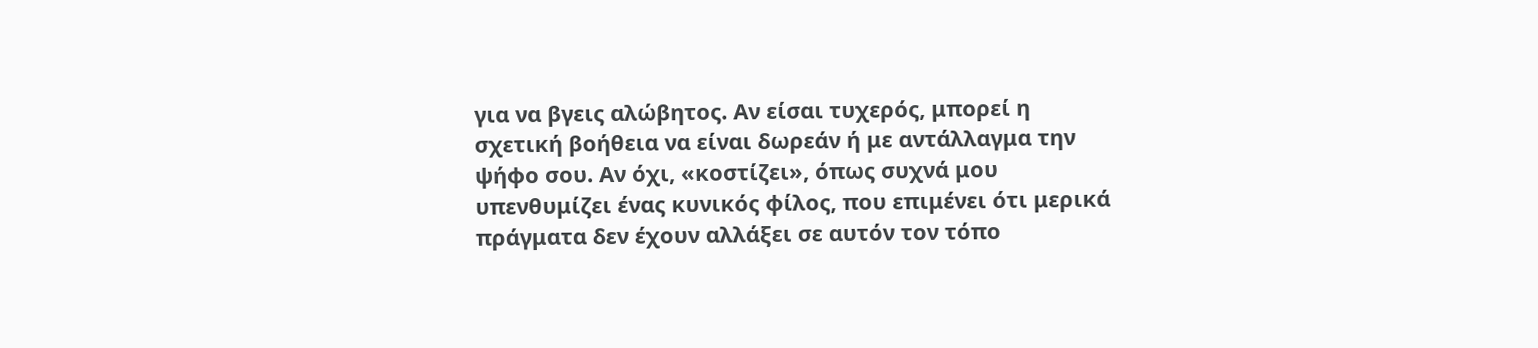για να βγεις αλώβητος. Αν είσαι τυχερός, μπορεί η σχετική βοήθεια να είναι δωρεάν ή με αντάλλαγμα την ψήφο σου. Αν όχι, «κοστίζει», όπως συχνά μου υπενθυμίζει ένας κυνικός φίλος, που επιμένει ότι μερικά πράγματα δεν έχουν αλλάξει σε αυτόν τον τόπο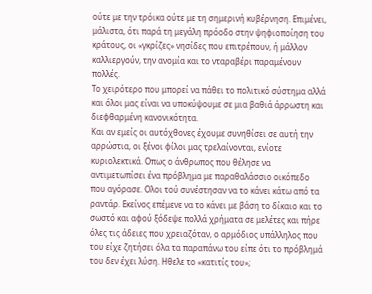ούτε με την τρόικα ούτε με τη σημερινή κυβέρνηση. Επιμένει, μάλιστα, ότι παρά τη μεγάλη πρόοδο στην ψηφιοποίηση του κράτους, οι «γκρίζες» νησίδες που επιτρέπουν, ή μάλλον καλλιεργούν, την ανομία και το νταραβέρι παραμένουν πολλές.
Το χειρότερο που μπορεί να πάθει το πολιτικό σύστημα αλλά και όλοι μας είναι να υποκύψουμε σε μια βαθιά άρρωστη και διεφθαρμένη κανονικότητα.
Και αν εμείς οι αυτόχθονες έχουμε συνηθίσει σε αυτή την αρρώστια, οι ξένοι φίλοι μας τρελαίνονται, ενίοτε κυριολεκτικά. Οπως ο άνθρωπος που θέλησε να αντιμετωπίσει ένα πρόβλημα με παραθαλάσσιο οικόπεδο που αγόρασε. Ολοι τού συνέστησαν να το κάνει κάτω από τα ραντάρ. Εκείνος επέμενε να το κάνει με βάση το δίκαιο και το σωστό και αφού ξόδεψε πολλά χρήματα σε μελέτες και πήρε όλες τις άδειες που χρειαζόταν, ο αρμόδιος υπάλληλος που του είχε ζητήσει όλα τα παραπάνω του είπε ότι το πρόβλημά του δεν έχει λύση. Ηθελε το «κατιτίς του»;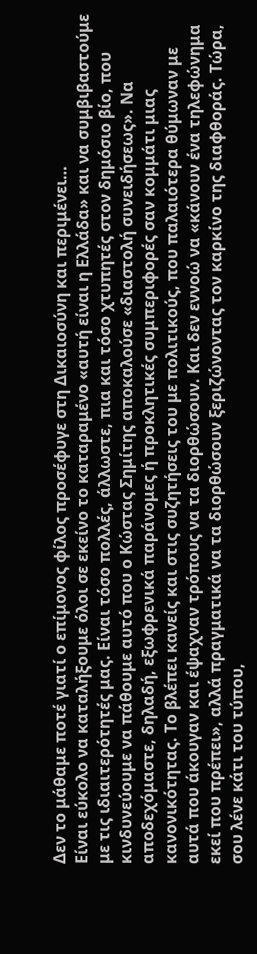Δεν το μάθαμε ποτέ γιατί ο επίμονος φίλος προσέφυγε στη Δικαιοσύνη και περιμένει…
Είναι εύκολο να καταλήξουμε όλοι σε εκείνο το καταραμένο «αυτή είναι η Ελλάδα» και να συμβιβαστούμε με τις ιδιαιτερότητές μας. Είναι τόσο πολλές, άλλωστε, πια και τόσο χτυπητές στον δημόσιο βίο, που κινδυνεύουμε να πάθουμε αυτό που ο Κώστας Σημίτης αποκαλούσε «διαστολή συνειδήσεως». Να αποδεχόμαστε, δηλαδή, εξωφρενικά παράνομες ή προκλητικές συμπεριφορές σαν κομμάτι μιας κανονικότητας. Το βλέπει κανείς και στις συζητήσεις του με πολιτικούς, που παλαιότερα θύμωναν με αυτά που άκουγαν και έψαχναν τρόπους να τα διορθώσουν. Και δεν εννοώ να «κάνουν ένα τηλεφώνημα εκεί που πρέπει», αλλά πραγματικά να τα διορθώσουν ξεριζώνοντας τον καρκίνο της διαφθοράς. Τώρα, σου λένε κάτι του τύπου,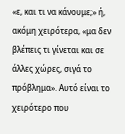«ε, και τι να κάνουμε;» ή, ακόμη χειρότερα, «μα δεν βλέπεις τι γίνεται και σε άλλες χώρες, σιγά το πρόβλημα». Αυτό είναι το χειρότερο που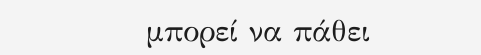μπορεί να πάθει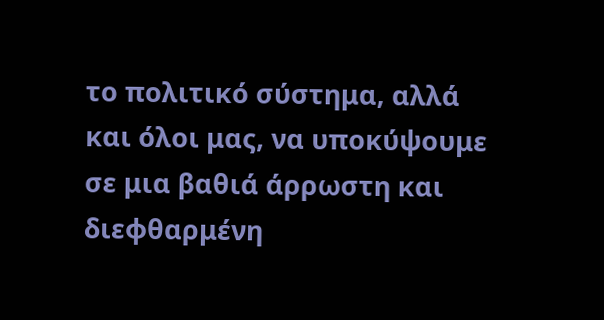το πολιτικό σύστημα, αλλά και όλοι μας, να υποκύψουμε σε μια βαθιά άρρωστη και διεφθαρμένη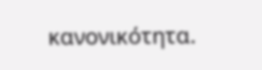κανονικότητα.